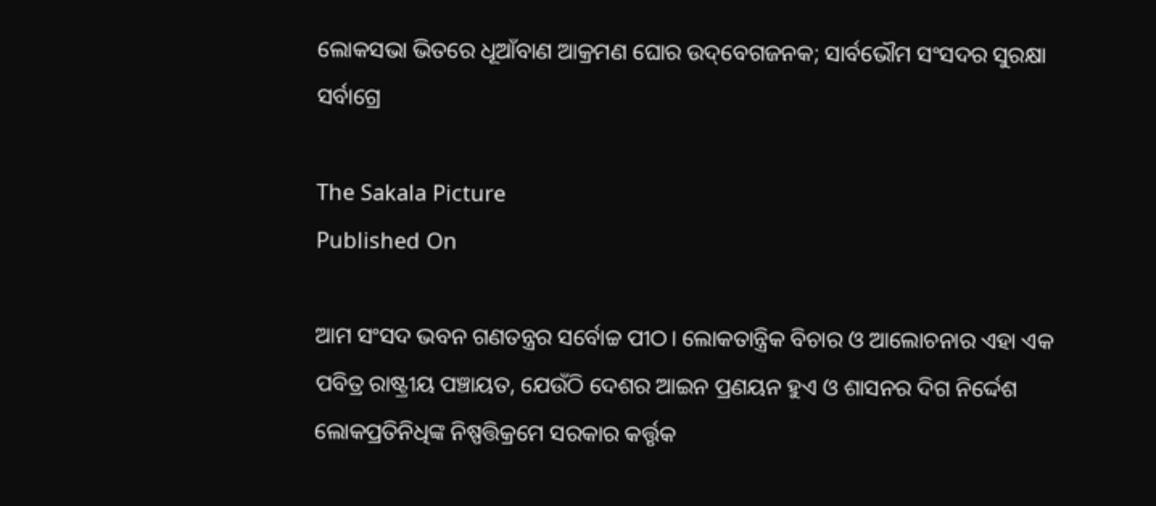ଲୋକସଭା ଭିତରେ ଧୂଆଁବାଣ ଆକ୍ରମଣ ଘୋର ଉଦ୍‌‌ବେଗଜନକ; ସାର୍ବଭୌମ ସଂସଦର ସୁରକ୍ଷା ସର୍ବାଗ୍ରେ

The Sakala Picture
Published On

ଆମ ସଂସଦ ଭବନ ଗଣତନ୍ତ୍ରର ସର୍ବୋଚ୍ଚ ପୀଠ। ଲୋକତାନ୍ତ୍ରିକ ବିଚାର ଓ ଆଲୋଚନାର ଏହା ଏକ ପବିତ୍ର ରାଷ୍ଟ୍ରୀୟ ପଞ୍ଚାୟତ, ଯେଉଁଠି ଦେଶର ଆଇନ ପ୍ରଣୟନ ହୁଏ ଓ ଶାସନର ଦିଗ ନିର୍ଦ୍ଦେଶ ଲୋକପ୍ରତିନିଧିଙ୍କ ନିଷ୍ପତ୍ତିକ୍ରମେ ସରକାର କର୍ତ୍ତୃକ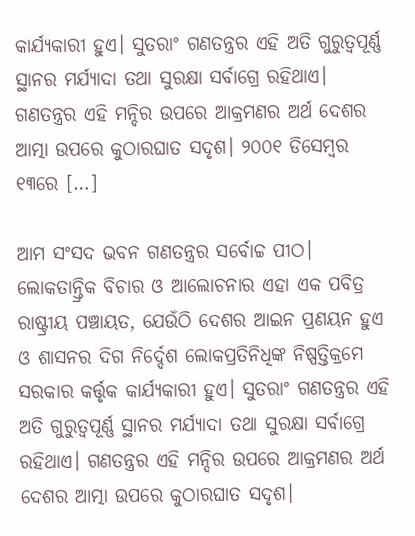କାର୍ଯ୍ୟକାରୀ ହୁଏ। ସୁତରାଂ ଗଣତନ୍ତ୍ରର ଏହି ଅତି ଗୁରୁତ୍ୱପୂର୍ଣ୍ଣ ସ୍ଥାନର ମର୍ଯ୍ୟାଦା ତଥା ସୁରକ୍ଷା ସର୍ବାଗ୍ରେ ରହିଥାଏ। ଗଣତନ୍ତ୍ରର ଏହି ମନ୍ଦିର ଉପରେ ଆକ୍ରମଣର ଅର୍ଥ ଦେଶର ଆତ୍ମା ଉପରେ କୁଠାରଘାତ ସଦୃଶ। ୨୦୦୧ ଡିସେମ୍ବର ୧୩ରେ […]

ଆମ ସଂସଦ ଭବନ ଗଣତନ୍ତ୍ରର ସର୍ବୋଚ୍ଚ ପୀଠ। ଲୋକତାନ୍ତ୍ରିକ ବିଚାର ଓ ଆଲୋଚନାର ଏହା ଏକ ପବିତ୍ର ରାଷ୍ଟ୍ରୀୟ ପଞ୍ଚାୟତ, ଯେଉଁଠି ଦେଶର ଆଇନ ପ୍ରଣୟନ ହୁଏ ଓ ଶାସନର ଦିଗ ନିର୍ଦ୍ଦେଶ ଲୋକପ୍ରତିନିଧିଙ୍କ ନିଷ୍ପତ୍ତିକ୍ରମେ ସରକାର କର୍ତ୍ତୃକ କାର୍ଯ୍ୟକାରୀ ହୁଏ। ସୁତରାଂ ଗଣତନ୍ତ୍ରର ଏହି ଅତି ଗୁରୁତ୍ୱପୂର୍ଣ୍ଣ ସ୍ଥାନର ମର୍ଯ୍ୟାଦା ତଥା ସୁରକ୍ଷା ସର୍ବାଗ୍ରେ ରହିଥାଏ। ଗଣତନ୍ତ୍ରର ଏହି ମନ୍ଦିର ଉପରେ ଆକ୍ରମଣର ଅର୍ଥ ଦେଶର ଆତ୍ମା ଉପରେ କୁଠାରଘାତ ସଦୃଶ।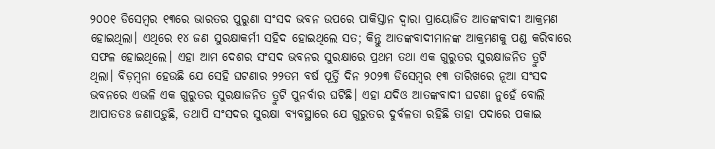୨୦୦୧ ଡିସେମ୍ବର ୧୩ରେ ଭାରତର ପୁରୁଣା ସଂସଦ ଭବନ ଉପରେ ପାକିସ୍ତାନ ଦ୍ୱାରା ପ୍ରାୟୋଜିତ ଆତଙ୍କବାଦୀ ଆକ୍ରମଣ ହୋଇଥିଲା। ଏଥିରେ ୧୪ ଜଣ ସୁରକ୍ଷାକର୍ମୀ ସହିଦ ହୋଇଥିଲେ ସତ; କିନ୍ତୁ ଆତଙ୍କବାଦୀମାନଙ୍କ ଆକ୍ରମଣକୁ ପଣ୍ଡ କରିବାରେ ସଫଳ ହୋଇଥିଲେ। ଏହା ଆମ ଦେଶର ସଂସଦ ଭବନର ସୁରକ୍ଷାରେ ପ୍ରଥମ ତଥା ଏକ ଗୁରୁତର ସୁରକ୍ଷାଜନିତ ତ୍ରୁଟି ଥିଲା। ବିଡ଼ମ୍ବନା ହେଉଛି ଯେ ସେହି ଘଟଣାର ୨୨ତମ ବର୍ଷ ପୂର୍ତ୍ତି ଦିନ ୨୦୨୩ ଡିସେମ୍ବର ୧୩ ତାରିଖରେ ନୂଆ ସଂସଦ ଭବନରେ ଏଭଳି ଏକ ଗୁରୁତର ସୁରକ୍ଷାଜନିତ ତ୍ରୁଟି ପୁନର୍ବାର ଘଟିଛି। ଏହା ଯଦିଓ ଆତଙ୍କବାଦୀ ଘଟଣା ନୁହେଁ ବୋଲି ଆପାତତଃ ଜଣାପଡ଼ୁଛି, ତଥାପି ସଂସଦର ସୁରକ୍ଷା ବ୍ୟବସ୍ଥାରେ ଯେ ଗୁରୁତର ଦୁର୍ବଳତା ରହିଛି ତାହା ପଦାରେ ପକାଇ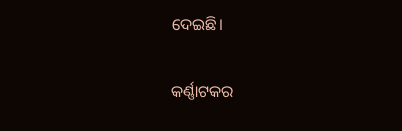ଦେଇଛି।

କର୍ଣ୍ଣାଟକର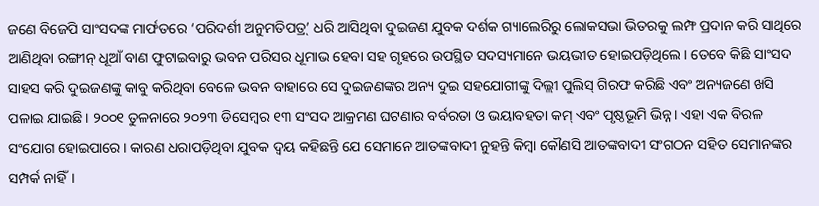ଜଣେ ବିଜେପି ସାଂସଦଙ୍କ ମାର୍ଫତରେ ‘ପରିଦର୍ଶୀ ଅନୁମତିପତ୍ର୍‌‌’ ଧରି ଆସିଥିବା ଦୁଇଜଣ ଯୁବକ ଦର୍ଶକ ଗ୍ୟାଲେରିରୁ ଲୋକସଭା ଭିତରକୁ ଲମ୍ଫ ପ୍ରଦାନ କରି ସାଥିରେ ଆଣିଥିବା ରଙ୍ଗୀନ୍‌‌ ଧୂଆଁ ବାଣ ଫୁଟାଇବାରୁ ଭବନ ପରିସର ଧୂମାଭ ହେବା ସହ ଗୃହରେ ଉପସ୍ଥିତ ସଦସ୍ୟମାନେ ଭୟଭୀତ ହୋଇପଡ଼ିଥିଲେ। ତେବେ କିଛି ସାଂସଦ ସାହସ କରି ଦୁଇଜଣଙ୍କୁ କାବୁ କରିଥିବା ବେଳେ ଭବନ ବାହାରେ ସେ ଦୁଇଜଣଙ୍କର ଅନ୍ୟ ଦୁଇ ସହଯୋଗୀଙ୍କୁ ଦିଲ୍ଲୀ ପୁଲିସ୍‌‌ ଗିରଫ କରିଛି ଏବଂ ଅନ୍ୟଜଣେ ଖସି ପଳାଇ ଯାଇଛି। ୨୦୦୧ ତୁଳନାରେ ୨୦୨୩ ଡିସେମ୍ବର ୧୩ ସଂସଦ ଆକ୍ରମଣ ଘଟଣାର ବର୍ବରତା ଓ ଭୟାବହତା କମ୍‌‌ ଏବଂ ପୃଷ୍ଠଭୂମି ଭିନ୍ନ। ଏହା ଏକ ବିରଳ ସଂଯୋଗ ହୋଇପାରେ। କାରଣ ଧରାପଡ଼ିଥିବା ଯୁବକ ଦ୍ୱୟ କହିଛନ୍ତି ଯେ ସେମାନେ ଆତଙ୍କବାଦୀ ନୁହନ୍ତି କିମ୍ବା କୌଣସି ଆତଙ୍କବାଦୀ ସଂଗଠନ ସହିତ ସେମାନଙ୍କର ସମ୍ପର୍କ ନାହିଁ।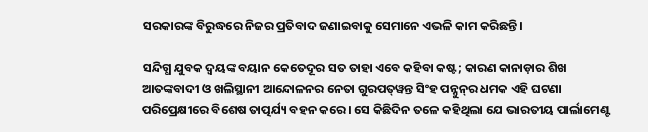ସରକାରଙ୍କ ବିରୁଦ୍ଧରେ ନିଜର ପ୍ରତିବାଦ ଜଣାଇବାକୁ ସେମାନେ ଏଭଳି କାମ କରିଛନ୍ତି।

ସନ୍ଦିଗ୍ଧ ଯୁବକ ଦ୍ୱୟଙ୍କ ବୟାନ କେତେଦୂର ସତ ତାହା ଏବେ କହିବା କଷ୍ଟ; କାରଣ କାନାଡ଼ାର ଶିଖ ଆତଙ୍କବାଦୀ ଓ ଖଲିସ୍ଥାନୀ ଆନ୍ଦୋଳନର ନେତା ଗୁରପତ୍‌‌ୱନ୍ତ ସିଂହ ପନ୍ନୁନ୍‌‌ର ଧମକ ଏହି ଘଟଣା ପରିପ୍ରେକ୍ଷୀରେ ବିଶେଷ ତାତ୍ପର୍ଯ୍ୟ ବହନ କରେ। ସେ କିଛିଦିନ ତଳେ କହିଥିଲା ଯେ ଭାରତୀୟ ପାର୍ଲାମେଣ୍ଟ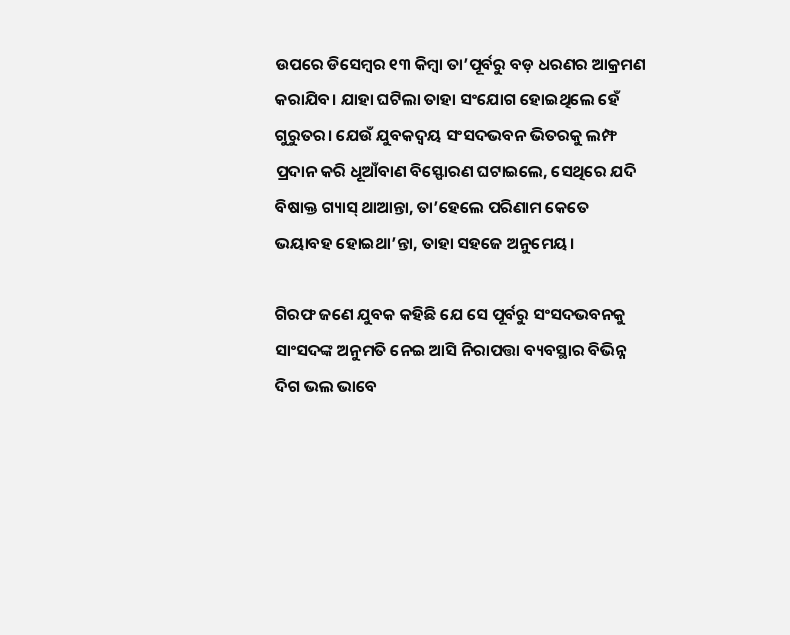ଉପରେ ଡିସେମ୍ବର ୧୩ କିମ୍ବା ତା’ପୂର୍ବରୁ ବଡ଼ ଧରଣର ଆକ୍ରମଣ କରାଯିବ। ଯାହା ଘଟିଲା ତାହା ସଂଯୋଗ ହୋଇଥିଲେ ହେଁ ଗୁରୁତର। ଯେଉଁ ଯୁବକଦ୍ୱୟ ସଂସଦଭବନ ଭିତରକୁ ଲମ୍ଫ ପ୍ରଦାନ କରି ଧୂଆଁବାଣ ବିସ୍ଫୋରଣ ଘଟାଇଲେ, ସେଥିରେ ଯଦି ବିଷାକ୍ତ ଗ୍ୟାସ୍‌‌ ଥାଆନ୍ତା, ତା’ହେଲେ ପରିଣାମ କେତେ ଭୟାବହ ହୋଇଥା’ନ୍ତା, ତାହା ସହଜେ ଅନୁମେୟ।

ଗିରଫ ଜଣେ ଯୁବକ କହିଛି ଯେ ସେ ପୂର୍ବରୁ ସଂସଦଭବନକୁ ସାଂସଦଙ୍କ ଅନୁମତି ନେଇ ଆସି ନିରାପତ୍ତା ବ୍ୟବସ୍ଥାର ବିଭିନ୍ନ ଦିଗ ଭଲ ଭାବେ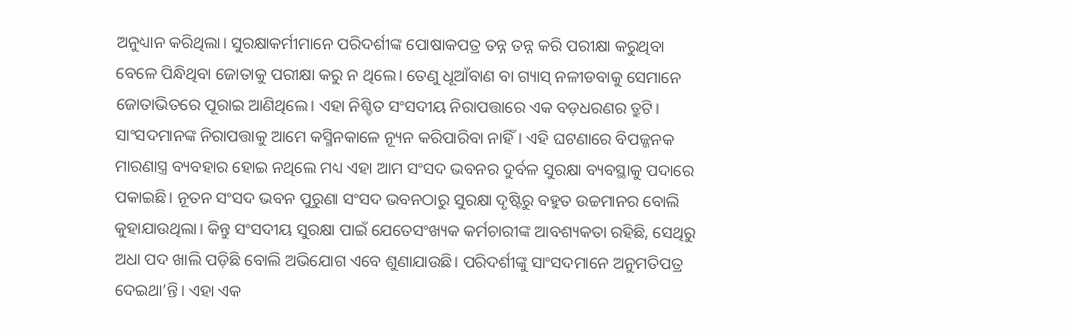ଅନୁଧ୍ୟାନ କରିଥିଲା। ସୁରକ୍ଷାକର୍ମୀମାନେ ପରିଦର୍ଶୀଙ୍କ ପୋଷାକପତ୍ର ତନ୍ନ ତନ୍ନ କରି ପରୀକ୍ଷା କରୁଥିବା ବେଳେ ପିନ୍ଧିଥିବା ଜୋତାକୁ ପରୀକ୍ଷା କରୁ ନ ଥିଲେ। ତେଣୁ ଧୂଆଁବାଣ ବା ଗ୍ୟାସ୍‌‌ ନଳୀଡବାକୁ ସେମାନେ ଜୋତାଭିତରେ ପୂରାଇ ଆଣିଥିଲେ। ଏହା ନିଶ୍ଚିତ ସଂସଦୀୟ ନିରାପତ୍ତାରେ ଏକ ବଡ଼ଧରଣର ତ୍ରୁଟି। ସାଂସଦମାନଙ୍କ ନିରାପତ୍ତାକୁ ଆମେ କସ୍ମିନକାଳେ ନ୍ୟୂନ କରିପାରିବା ନାହିଁ। ଏହି ଘଟଣାରେ ବିପଜ୍ଜନକ ମାରଣାସ୍ତ୍ର ବ୍ୟବହାର ହୋଇ ନଥିଲେ ମଧ୍ୟ ଏହା ଆମ ସଂସଦ ଭବନର ଦୁର୍ବଳ ସୁରକ୍ଷା ବ୍ୟବସ୍ଥାକୁ ପଦାରେ ପକାଇଛି। ନୂତନ ସଂସଦ ଭବନ ପୁରୁଣା ସଂସଦ ଭବନଠାରୁ ସୁରକ୍ଷା ଦୃଷ୍ଟିରୁ ବହୁତ ଉଚ୍ଚମାନର ବୋଲି କୁହାଯାଉଥିଲା। କିନ୍ତୁ ସଂସଦୀୟ ସୁରକ୍ଷା ପାଇଁ ଯେତେସଂଖ୍ୟକ କର୍ମଚାରୀଙ୍କ ଆବଶ୍ୟକତା ରହିଛି, ସେଥିରୁ ଅଧା ପଦ ଖାଲି ପଡ଼ିଛି ବୋଲି ଅଭିଯୋଗ ଏବେ ଶୁଣାଯାଉଛି। ପରିଦର୍ଶୀଙ୍କୁ ସାଂସଦମାନେ ଅନୁମତିପତ୍ର ଦେଇଥା’ନ୍ତି। ଏହା ଏକ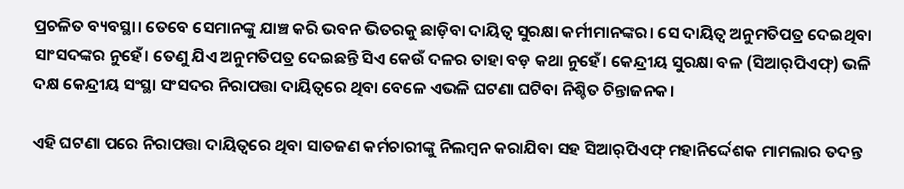ପ୍ରଚଳିତ ବ୍ୟବସ୍ଥା। ତେବେ ସେମାନଙ୍କୁ ଯାଞ୍ଚ କରି ଭବନ ଭିତରକୁ ଛାଡ଼ିବା ଦାୟିତ୍ୱ ସୁରକ୍ଷା କର୍ମୀମାନଙ୍କର। ସେ ଦାୟିତ୍ୱ ଅନୁମତିପତ୍ର ଦେଇଥିବା ସାଂସଦଙ୍କର ନୁହେଁ। ତେଣୁ ଯିଏ ଅନୁମତିପତ୍ର ଦେଇଛନ୍ତି ସିଏ କେଉଁ ଦଳର ତାହା ବଡ଼ କଥା ନୁହେଁ। କେନ୍ଦ୍ରୀୟ ସୁରକ୍ଷା ବଳ (ସିଆର୍‌‌ପିଏଫ୍‌‌) ଭଳି ଦକ୍ଷ କେନ୍ଦ୍ରୀୟ ସଂସ୍ଥା ସଂସଦର ନିରାପତ୍ତା ଦାୟିତ୍ୱରେ ଥିବା ବେଳେ ଏଭଳି ଘଟଣା ଘଟିବା ନିଶ୍ଚିତ ଚିନ୍ତାଜନକ।

ଏହି ଘଟଣା ପରେ ନିରାପତ୍ତା ଦାୟିତ୍ୱରେ ଥିବା ସାତଜଣ କର୍ମଚାରୀଙ୍କୁ ନିଲମ୍ବନ କରାଯିବା ସହ ସିଆର୍‌‌ପିଏଫ୍‌‌ ମହାନିର୍ଦ୍ଦେଶକ ମାମଲାର ତଦନ୍ତ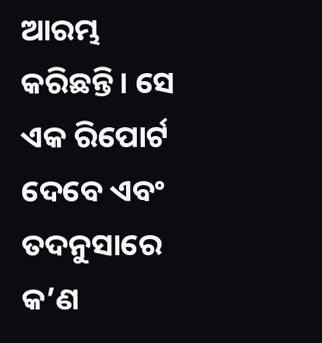ଆରମ୍ଭ କରିଛନ୍ତି। ସେ ଏକ ରିପୋର୍ଟ ଦେବେ ଏବଂ ତଦନୁସାରେ କ’ଣ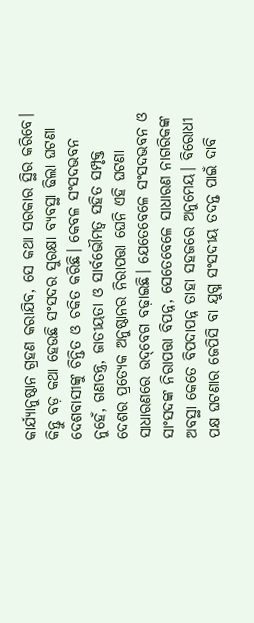କାର୍ଯ୍ୟାନୁଷ୍ଠାନ ଗ୍ରହଣ କରାଯିବ, ସେ କଥା ସରକାର ସ୍ଥିର କରିବେ। କିନ୍ତୁ ବଡ଼ କଥା ହେଉଛି ସଂସଦର ସୁରକ୍ଷା ବ୍ୟବସ୍ଥା ଢିଲା ଘଟଣା ଦେଶବାସୀଙ୍କୁ ଚିନ୍ତିତ ଓ ଚକିତ କରିଛି। କେବଳ ସଂସଦଭବନ ନୁହେଁ, ଗଣତନ୍ତ୍ର, ଜାତୀୟତା ଓ ସାର୍ବଭୌମତ୍ୱ ସହିତ ସମ୍ପୃକ୍ତ ଦେଶର ପ୍ରତ୍ୟେକ ଅନୁଷ୍ଠାନର ନିରାପତ୍ତା ଘେନି ଏହି ଘଟଣା ସାଧାରଣରେ ଉଦ୍‌‌ବେଗ ବଢ଼ାଇଛି। ଯେତେବେଳେ ସଂସଦଭବନ ଓ ସାଂସଦଙ୍କ ନିରାପତ୍ତା ବିପନ୍ନ, ସେତେବେଳେ ସାଧାରଣ ନାଗରିକଙ୍କ ଅବସ୍ଥା କେତେ ବିପଦାପନ୍ନ ତାହା ସହଜରେ ଅନୁମେୟ। ବିରୋଧୀ ପକ୍ଷ ଘଟଣାର ଜେପିସି ବା ଯୁଗ୍ମ ସଂସଦୀୟ ତଦନ୍ତ ପାଇଁ ଦାବି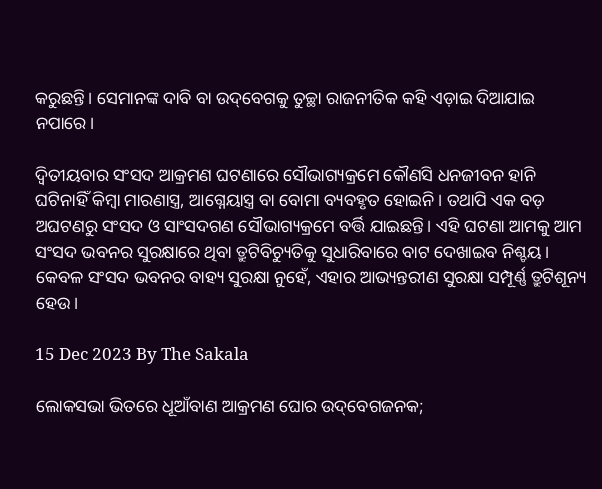କରୁଛନ୍ତି। ସେମାନଙ୍କ ଦାବି ବା ଉଦ୍‌‌ବେଗକୁ ତୁଚ୍ଛା ରାଜନୀତିକ କହି ଏଡ଼ାଇ ଦିଆଯାଇ ନପାରେ।

ଦ୍ୱିତୀୟବାର ସଂସଦ ଆକ୍ରମଣ ଘଟଣାରେ ସୌଭାଗ୍ୟକ୍ରମେ କୌଣସି ଧନଜୀବନ ହାନି ଘଟିନାହିଁ କିମ୍ବା ମାରଣାସ୍ତ୍ର, ଆଗ୍ନେୟାସ୍ତ୍ର ବା ବୋମା ବ୍ୟବହୃତ ହୋଇନି। ତଥାପି ଏକ ବଡ଼ ଅଘଟଣରୁ ସଂସଦ ଓ ସାଂସଦଗଣ ସୌଭାଗ୍ୟକ୍ରମେ ବର୍ତ୍ତି ଯାଇଛନ୍ତି। ଏହି ଘଟଣା ଆମକୁ ଆମ ସଂସଦ ଭବନର ସୁରକ୍ଷାରେ ଥିବା ତ୍ରୁଟିବିଚ୍ୟୁତିକୁ ସୁଧାରିବାରେ ବାଟ ଦେଖାଇବ ନିଶ୍ଚୟ। କେବଳ ସଂସଦ ଭବନର ବାହ୍ୟ ସୁରକ୍ଷା ନୁହେଁ, ଏହାର ଆଭ୍ୟନ୍ତରୀଣ ସୁରକ୍ଷା ସମ୍ପୂର୍ଣ୍ଣ ତ୍ରୁଟିଶୂନ୍ୟ ହେଉ।

15 Dec 2023 By The Sakala

ଲୋକସଭା ଭିତରେ ଧୂଆଁବାଣ ଆକ୍ରମଣ ଘୋର ଉଦ୍‌‌ବେଗଜନକ;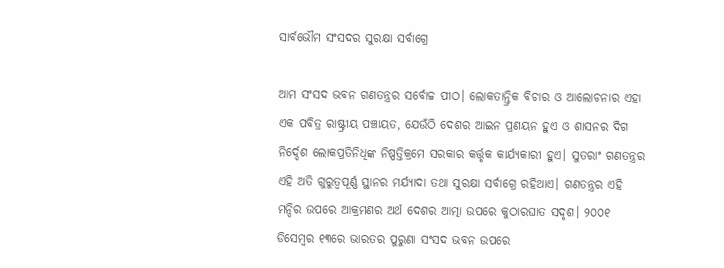ସାର୍ବଭୌମ ସଂସଦର ସୁରକ୍ଷା ସର୍ବାଗ୍ରେ

ଆମ ସଂସଦ ଭବନ ଗଣତନ୍ତ୍ରର ସର୍ବୋଚ୍ଚ ପୀଠ। ଲୋକତାନ୍ତ୍ରିକ ବିଚାର ଓ ଆଲୋଚନାର ଏହା ଏକ ପବିତ୍ର ରାଷ୍ଟ୍ରୀୟ ପଞ୍ଚାୟତ, ଯେଉଁଠି ଦେଶର ଆଇନ ପ୍ରଣୟନ ହୁଏ ଓ ଶାସନର ଦିଗ ନିର୍ଦ୍ଦେଶ ଲୋକପ୍ରତିନିଧିଙ୍କ ନିଷ୍ପତ୍ତିକ୍ରମେ ସରକାର କର୍ତ୍ତୃକ କାର୍ଯ୍ୟକାରୀ ହୁଏ। ସୁତରାଂ ଗଣତନ୍ତ୍ରର ଏହି ଅତି ଗୁରୁତ୍ୱପୂର୍ଣ୍ଣ ସ୍ଥାନର ମର୍ଯ୍ୟାଦା ତଥା ସୁରକ୍ଷା ସର୍ବାଗ୍ରେ ରହିଥାଏ। ଗଣତନ୍ତ୍ରର ଏହି ମନ୍ଦିର ଉପରେ ଆକ୍ରମଣର ଅର୍ଥ ଦେଶର ଆତ୍ମା ଉପରେ କୁଠାରଘାତ ସଦୃଶ। ୨୦୦୧ ଡିସେମ୍ବର ୧୩ରେ ଭାରତର ପୁରୁଣା ସଂସଦ ଭବନ ଉପରେ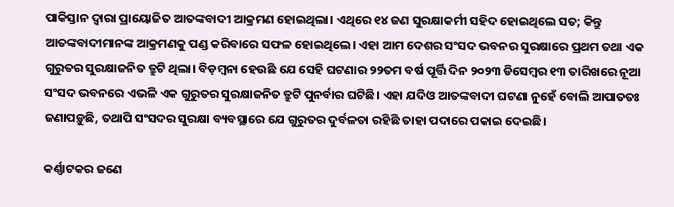ପାକିସ୍ତାନ ଦ୍ୱାରା ପ୍ରାୟୋଜିତ ଆତଙ୍କବାଦୀ ଆକ୍ରମଣ ହୋଇଥିଲା। ଏଥିରେ ୧୪ ଜଣ ସୁରକ୍ଷାକର୍ମୀ ସହିଦ ହୋଇଥିଲେ ସତ; କିନ୍ତୁ ଆତଙ୍କବାଦୀମାନଙ୍କ ଆକ୍ରମଣକୁ ପଣ୍ଡ କରିବାରେ ସଫଳ ହୋଇଥିଲେ। ଏହା ଆମ ଦେଶର ସଂସଦ ଭବନର ସୁରକ୍ଷାରେ ପ୍ରଥମ ତଥା ଏକ ଗୁରୁତର ସୁରକ୍ଷାଜନିତ ତ୍ରୁଟି ଥିଲା। ବିଡ଼ମ୍ବନା ହେଉଛି ଯେ ସେହି ଘଟଣାର ୨୨ତମ ବର୍ଷ ପୂର୍ତ୍ତି ଦିନ ୨୦୨୩ ଡିସେମ୍ବର ୧୩ ତାରିଖରେ ନୂଆ ସଂସଦ ଭବନରେ ଏଭଳି ଏକ ଗୁରୁତର ସୁରକ୍ଷାଜନିତ ତ୍ରୁଟି ପୁନର୍ବାର ଘଟିଛି। ଏହା ଯଦିଓ ଆତଙ୍କବାଦୀ ଘଟଣା ନୁହେଁ ବୋଲି ଆପାତତଃ ଜଣାପଡ଼ୁଛି, ତଥାପି ସଂସଦର ସୁରକ୍ଷା ବ୍ୟବସ୍ଥାରେ ଯେ ଗୁରୁତର ଦୁର୍ବଳତା ରହିଛି ତାହା ପଦାରେ ପକାଇ ଦେଇଛି।

କର୍ଣ୍ଣାଟକର ଜଣେ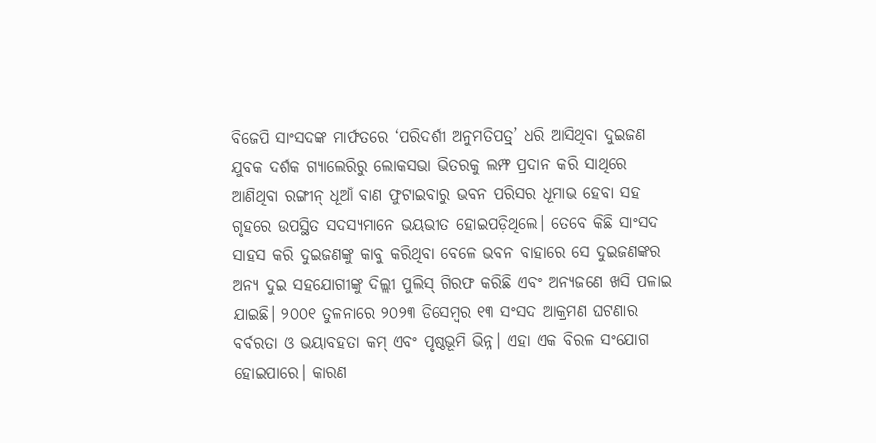ବିଜେପି ସାଂସଦଙ୍କ ମାର୍ଫତରେ ‘ପରିଦର୍ଶୀ ଅନୁମତିପତ୍ର୍‌‌’ ଧରି ଆସିଥିବା ଦୁଇଜଣ ଯୁବକ ଦର୍ଶକ ଗ୍ୟାଲେରିରୁ ଲୋକସଭା ଭିତରକୁ ଲମ୍ଫ ପ୍ରଦାନ କରି ସାଥିରେ ଆଣିଥିବା ରଙ୍ଗୀନ୍‌‌ ଧୂଆଁ ବାଣ ଫୁଟାଇବାରୁ ଭବନ ପରିସର ଧୂମାଭ ହେବା ସହ ଗୃହରେ ଉପସ୍ଥିତ ସଦସ୍ୟମାନେ ଭୟଭୀତ ହୋଇପଡ଼ିଥିଲେ। ତେବେ କିଛି ସାଂସଦ ସାହସ କରି ଦୁଇଜଣଙ୍କୁ କାବୁ କରିଥିବା ବେଳେ ଭବନ ବାହାରେ ସେ ଦୁଇଜଣଙ୍କର ଅନ୍ୟ ଦୁଇ ସହଯୋଗୀଙ୍କୁ ଦିଲ୍ଲୀ ପୁଲିସ୍‌‌ ଗିରଫ କରିଛି ଏବଂ ଅନ୍ୟଜଣେ ଖସି ପଳାଇ ଯାଇଛି। ୨୦୦୧ ତୁଳନାରେ ୨୦୨୩ ଡିସେମ୍ବର ୧୩ ସଂସଦ ଆକ୍ରମଣ ଘଟଣାର ବର୍ବରତା ଓ ଭୟାବହତା କମ୍‌‌ ଏବଂ ପୃଷ୍ଠଭୂମି ଭିନ୍ନ। ଏହା ଏକ ବିରଳ ସଂଯୋଗ ହୋଇପାରେ। କାରଣ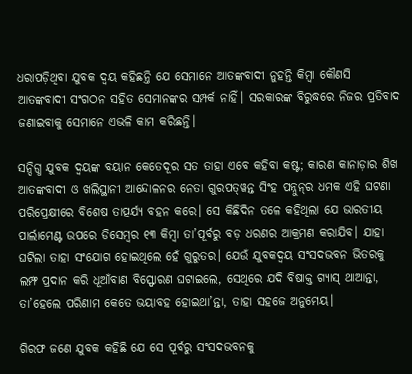ଧରାପଡ଼ିଥିବା ଯୁବକ ଦ୍ୱୟ କହିଛନ୍ତି ଯେ ସେମାନେ ଆତଙ୍କବାଦୀ ନୁହନ୍ତି କିମ୍ବା କୌଣସି ଆତଙ୍କବାଦୀ ସଂଗଠନ ସହିତ ସେମାନଙ୍କର ସମ୍ପର୍କ ନାହିଁ। ସରକାରଙ୍କ ବିରୁଦ୍ଧରେ ନିଜର ପ୍ରତିବାଦ ଜଣାଇବାକୁ ସେମାନେ ଏଭଳି କାମ କରିଛନ୍ତି।

ସନ୍ଦିଗ୍ଧ ଯୁବକ ଦ୍ୱୟଙ୍କ ବୟାନ କେତେଦୂର ସତ ତାହା ଏବେ କହିବା କଷ୍ଟ; କାରଣ କାନାଡ଼ାର ଶିଖ ଆତଙ୍କବାଦୀ ଓ ଖଲିସ୍ଥାନୀ ଆନ୍ଦୋଳନର ନେତା ଗୁରପତ୍‌‌ୱନ୍ତ ସିଂହ ପନ୍ନୁନ୍‌‌ର ଧମକ ଏହି ଘଟଣା ପରିପ୍ରେକ୍ଷୀରେ ବିଶେଷ ତାତ୍ପର୍ଯ୍ୟ ବହନ କରେ। ସେ କିଛିଦିନ ତଳେ କହିଥିଲା ଯେ ଭାରତୀୟ ପାର୍ଲାମେଣ୍ଟ ଉପରେ ଡିସେମ୍ବର ୧୩ କିମ୍ବା ତା’ପୂର୍ବରୁ ବଡ଼ ଧରଣର ଆକ୍ରମଣ କରାଯିବ। ଯାହା ଘଟିଲା ତାହା ସଂଯୋଗ ହୋଇଥିଲେ ହେଁ ଗୁରୁତର। ଯେଉଁ ଯୁବକଦ୍ୱୟ ସଂସଦଭବନ ଭିତରକୁ ଲମ୍ଫ ପ୍ରଦାନ କରି ଧୂଆଁବାଣ ବିସ୍ଫୋରଣ ଘଟାଇଲେ, ସେଥିରେ ଯଦି ବିଷାକ୍ତ ଗ୍ୟାସ୍‌‌ ଥାଆନ୍ତା, ତା’ହେଲେ ପରିଣାମ କେତେ ଭୟାବହ ହୋଇଥା’ନ୍ତା, ତାହା ସହଜେ ଅନୁମେୟ।

ଗିରଫ ଜଣେ ଯୁବକ କହିଛି ଯେ ସେ ପୂର୍ବରୁ ସଂସଦଭବନକୁ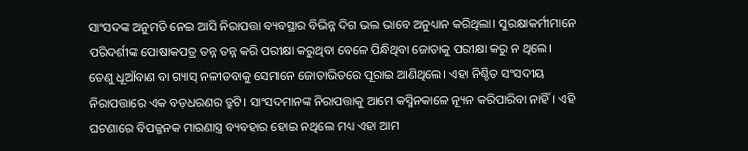ସାଂସଦଙ୍କ ଅନୁମତି ନେଇ ଆସି ନିରାପତ୍ତା ବ୍ୟବସ୍ଥାର ବିଭିନ୍ନ ଦିଗ ଭଲ ଭାବେ ଅନୁଧ୍ୟାନ କରିଥିଲା। ସୁରକ୍ଷାକର୍ମୀମାନେ ପରିଦର୍ଶୀଙ୍କ ପୋଷାକପତ୍ର ତନ୍ନ ତନ୍ନ କରି ପରୀକ୍ଷା କରୁଥିବା ବେଳେ ପିନ୍ଧିଥିବା ଜୋତାକୁ ପରୀକ୍ଷା କରୁ ନ ଥିଲେ। ତେଣୁ ଧୂଆଁବାଣ ବା ଗ୍ୟାସ୍‌‌ ନଳୀଡବାକୁ ସେମାନେ ଜୋତାଭିତରେ ପୂରାଇ ଆଣିଥିଲେ। ଏହା ନିଶ୍ଚିତ ସଂସଦୀୟ ନିରାପତ୍ତାରେ ଏକ ବଡ଼ଧରଣର ତ୍ରୁଟି। ସାଂସଦମାନଙ୍କ ନିରାପତ୍ତାକୁ ଆମେ କସ୍ମିନକାଳେ ନ୍ୟୂନ କରିପାରିବା ନାହିଁ। ଏହି ଘଟଣାରେ ବିପଜ୍ଜନକ ମାରଣାସ୍ତ୍ର ବ୍ୟବହାର ହୋଇ ନଥିଲେ ମଧ୍ୟ ଏହା ଆମ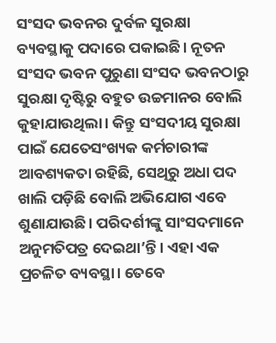ସଂସଦ ଭବନର ଦୁର୍ବଳ ସୁରକ୍ଷା ବ୍ୟବସ୍ଥାକୁ ପଦାରେ ପକାଇଛି। ନୂତନ ସଂସଦ ଭବନ ପୁରୁଣା ସଂସଦ ଭବନଠାରୁ ସୁରକ୍ଷା ଦୃଷ୍ଟିରୁ ବହୁତ ଉଚ୍ଚମାନର ବୋଲି କୁହାଯାଉଥିଲା। କିନ୍ତୁ ସଂସଦୀୟ ସୁରକ୍ଷା ପାଇଁ ଯେତେସଂଖ୍ୟକ କର୍ମଚାରୀଙ୍କ ଆବଶ୍ୟକତା ରହିଛି, ସେଥିରୁ ଅଧା ପଦ ଖାଲି ପଡ଼ିଛି ବୋଲି ଅଭିଯୋଗ ଏବେ ଶୁଣାଯାଉଛି। ପରିଦର୍ଶୀଙ୍କୁ ସାଂସଦମାନେ ଅନୁମତିପତ୍ର ଦେଇଥା’ନ୍ତି। ଏହା ଏକ ପ୍ରଚଳିତ ବ୍ୟବସ୍ଥା। ତେବେ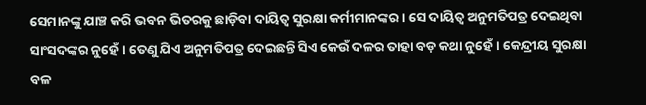ସେମାନଙ୍କୁ ଯାଞ୍ଚ କରି ଭବନ ଭିତରକୁ ଛାଡ଼ିବା ଦାୟିତ୍ୱ ସୁରକ୍ଷା କର୍ମୀମାନଙ୍କର। ସେ ଦାୟିତ୍ୱ ଅନୁମତିପତ୍ର ଦେଇଥିବା ସାଂସଦଙ୍କର ନୁହେଁ। ତେଣୁ ଯିଏ ଅନୁମତିପତ୍ର ଦେଇଛନ୍ତି ସିଏ କେଉଁ ଦଳର ତାହା ବଡ଼ କଥା ନୁହେଁ। କେନ୍ଦ୍ରୀୟ ସୁରକ୍ଷା ବଳ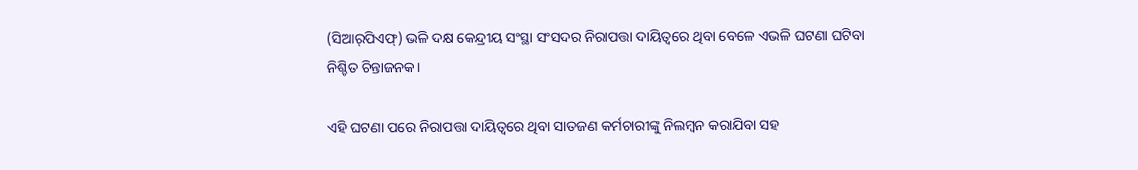(ସିଆର୍‌‌ପିଏଫ୍‌‌) ଭଳି ଦକ୍ଷ କେନ୍ଦ୍ରୀୟ ସଂସ୍ଥା ସଂସଦର ନିରାପତ୍ତା ଦାୟିତ୍ୱରେ ଥିବା ବେଳେ ଏଭଳି ଘଟଣା ଘଟିବା ନିଶ୍ଚିତ ଚିନ୍ତାଜନକ।

ଏହି ଘଟଣା ପରେ ନିରାପତ୍ତା ଦାୟିତ୍ୱରେ ଥିବା ସାତଜଣ କର୍ମଚାରୀଙ୍କୁ ନିଲମ୍ବନ କରାଯିବା ସହ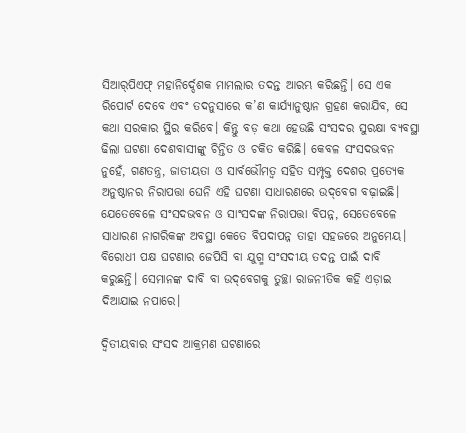ସିଆର୍‌‌ପିଏଫ୍‌‌ ମହାନିର୍ଦ୍ଦେଶକ ମାମଲାର ତଦନ୍ତ ଆରମ୍ଭ କରିଛନ୍ତି। ସେ ଏକ ରିପୋର୍ଟ ଦେବେ ଏବଂ ତଦନୁସାରେ କ’ଣ କାର୍ଯ୍ୟାନୁଷ୍ଠାନ ଗ୍ରହଣ କରାଯିବ, ସେ କଥା ସରକାର ସ୍ଥିର କରିବେ। କିନ୍ତୁ ବଡ଼ କଥା ହେଉଛି ସଂସଦର ସୁରକ୍ଷା ବ୍ୟବସ୍ଥା ଢିଲା ଘଟଣା ଦେଶବାସୀଙ୍କୁ ଚିନ୍ତିତ ଓ ଚକିତ କରିଛି। କେବଳ ସଂସଦଭବନ ନୁହେଁ, ଗଣତନ୍ତ୍ର, ଜାତୀୟତା ଓ ସାର୍ବଭୌମତ୍ୱ ସହିତ ସମ୍ପୃକ୍ତ ଦେଶର ପ୍ରତ୍ୟେକ ଅନୁଷ୍ଠାନର ନିରାପତ୍ତା ଘେନି ଏହି ଘଟଣା ସାଧାରଣରେ ଉଦ୍‌‌ବେଗ ବଢ଼ାଇଛି। ଯେତେବେଳେ ସଂସଦଭବନ ଓ ସାଂସଦଙ୍କ ନିରାପତ୍ତା ବିପନ୍ନ, ସେତେବେଳେ ସାଧାରଣ ନାଗରିକଙ୍କ ଅବସ୍ଥା କେତେ ବିପଦାପନ୍ନ ତାହା ସହଜରେ ଅନୁମେୟ। ବିରୋଧୀ ପକ୍ଷ ଘଟଣାର ଜେପିସି ବା ଯୁଗ୍ମ ସଂସଦୀୟ ତଦନ୍ତ ପାଇଁ ଦାବି କରୁଛନ୍ତି। ସେମାନଙ୍କ ଦାବି ବା ଉଦ୍‌‌ବେଗକୁ ତୁଚ୍ଛା ରାଜନୀତିକ କହି ଏଡ଼ାଇ ଦିଆଯାଇ ନପାରେ।

ଦ୍ୱିତୀୟବାର ସଂସଦ ଆକ୍ରମଣ ଘଟଣାରେ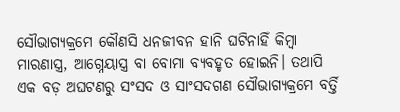ସୌଭାଗ୍ୟକ୍ରମେ କୌଣସି ଧନଜୀବନ ହାନି ଘଟିନାହିଁ କିମ୍ବା ମାରଣାସ୍ତ୍ର, ଆଗ୍ନେୟାସ୍ତ୍ର ବା ବୋମା ବ୍ୟବହୃତ ହୋଇନି। ତଥାପି ଏକ ବଡ଼ ଅଘଟଣରୁ ସଂସଦ ଓ ସାଂସଦଗଣ ସୌଭାଗ୍ୟକ୍ରମେ ବର୍ତ୍ତି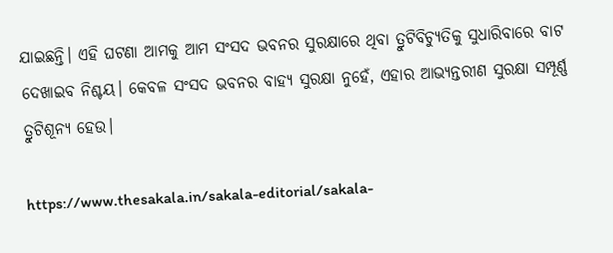ଯାଇଛନ୍ତି। ଏହି ଘଟଣା ଆମକୁ ଆମ ସଂସଦ ଭବନର ସୁରକ୍ଷାରେ ଥିବା ତ୍ରୁଟିବିଚ୍ୟୁତିକୁ ସୁଧାରିବାରେ ବାଟ ଦେଖାଇବ ନିଶ୍ଚୟ। କେବଳ ସଂସଦ ଭବନର ବାହ୍ୟ ସୁରକ୍ଷା ନୁହେଁ, ଏହାର ଆଭ୍ୟନ୍ତରୀଣ ସୁରକ୍ଷା ସମ୍ପୂର୍ଣ୍ଣ ତ୍ରୁଟିଶୂନ୍ୟ ହେଉ।

https://www.thesakala.in/sakala-editorial/sakala-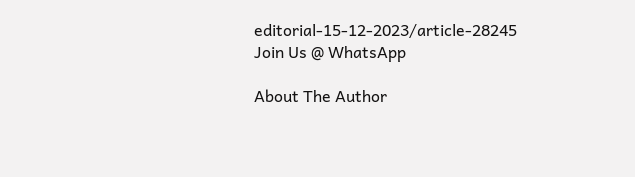editorial-15-12-2023/article-28245
Join Us @ WhatsApp

About The Author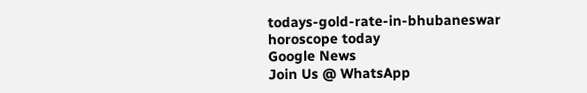todays-gold-rate-in-bhubaneswar
horoscope today
Google News
Join Us @ WhatsApp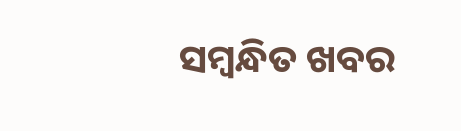ସମ୍ବନ୍ଧିତ ଖବର